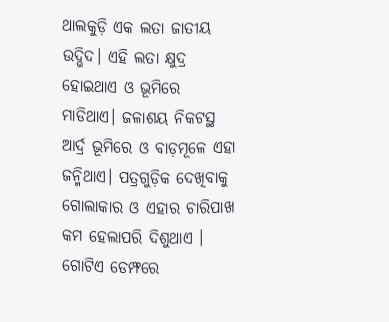ଥାଲକୁଡ଼ି ଏକ ଲତା ଜାତୀୟ ଉଦ୍ଭିଦ। ଏହି ଲତା କ୍ଷୁଦ୍ର ହୋଇଥାଏ ଓ ଭୂମିରେ ମାଡିଥାଏ। ଜଳାଶୟ ନିକଟସ୍ଥ ଆର୍ଦ୍ର ଭୂମିରେ ଓ ବାଡ଼ମୂଳେ ଏହା ଜନ୍ମିଥାଏ। ପତ୍ରଗୁଡ଼ିକ ଦେଖିବାକୁ ଗୋଲାକାର ଓ ଏହାର ଚାରିପାଖ କମ ହେଲାପରି ଦିଶୁଥାଏ । ଗୋଟିଏ ଡେମ୍ଫରେ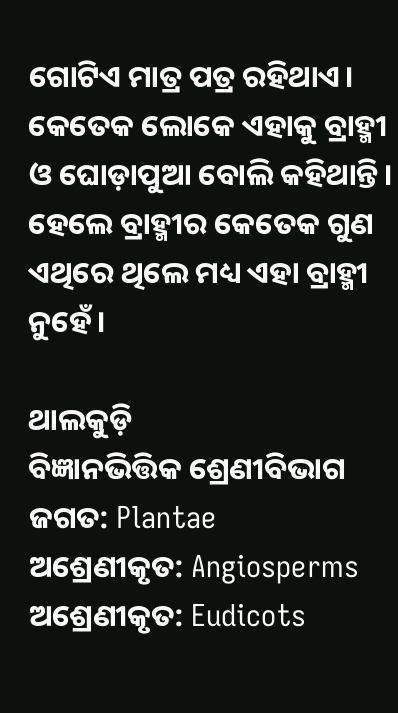ଗୋଟିଏ ମାତ୍ର ପତ୍ର ରହିଥାଏ। କେତେକ ଲୋକେ ଏହାକୁ ବ୍ରାହ୍ମୀ ଓ ଘୋଡ଼ାପୁଆ ବୋଲି କହିଥାନ୍ତି। ହେଲେ ବ୍ରାହ୍ମୀର କେତେକ ଗୁଣ ଏଥିରେ ଥିଲେ ମଧ୍ୟ ଏହା ବ୍ରାହ୍ମୀ ନୁହେଁ।

ଥାଲକୁଡ଼ି
ବିଜ୍ଞାନଭିତ୍ତିକ ଶ୍ରେଣୀବିଭାଗ
ଜଗତ: Plantae
ଅଶ୍ରେଣୀକୃତ: Angiosperms
ଅଶ୍ରେଣୀକୃତ: Eudicots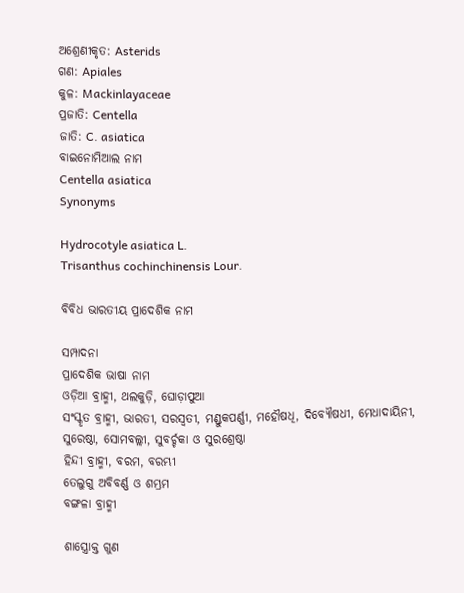ଅଶ୍ରେଣୀକୃତ: Asterids
ଗଣ: Apiales
କୁଳ: Mackinlayaceae
ପ୍ରଜାତି: Centella
ଜାତି: C. asiatica
ବାଇନୋମିଆଲ ନାମ
Centella asiatica
Synonyms

Hydrocotyle asiatica L.
Trisanthus cochinchinensis Lour.

ବିବିଧ ଭାରତୀୟ ପ୍ରାଦେଶିକ ନାମ

ସମ୍ପାଦନା
ପ୍ରାଦେଶିକ ଭାଷା ନାମ
ଓଡ଼ିଆ ବ୍ରାହ୍ମୀ, ଥଲକୁଡ଼ି, ଘୋଡ଼ାପୁଆ
ସଂସ୍କୃତ ବ୍ରାହ୍ମୀ, ଭାରତୀ, ସରସ୍ୱତୀ, ମଣ୍ଡୁକପର୍ଣ୍ଣୀ, ମହୌଷଧି, ଦିବ୍ୟୌଷଧୀ, ମେଧାଦାୟିନୀ, ସୁରେଷ୍ଠା, ସୋମବଲ୍ଲୀ, ସୁବର୍ଚ୍ଚକା ଓ ସୁରଶ୍ରେଷ୍ଠା
ହିନ୍ଦୀ ବ୍ରାହ୍ମୀ, ବରମ, ବରମ୍ଭୀ
ତେଲୁଗୁ ଅବିବର୍ଣ୍ଣ ଓ ଶମ୍ଭ୍ରମ
ବଙ୍ଗଳା ବ୍ରାହ୍ମୀ

ଶାସ୍ତ୍ରୋକ୍ତ ଗୁଣ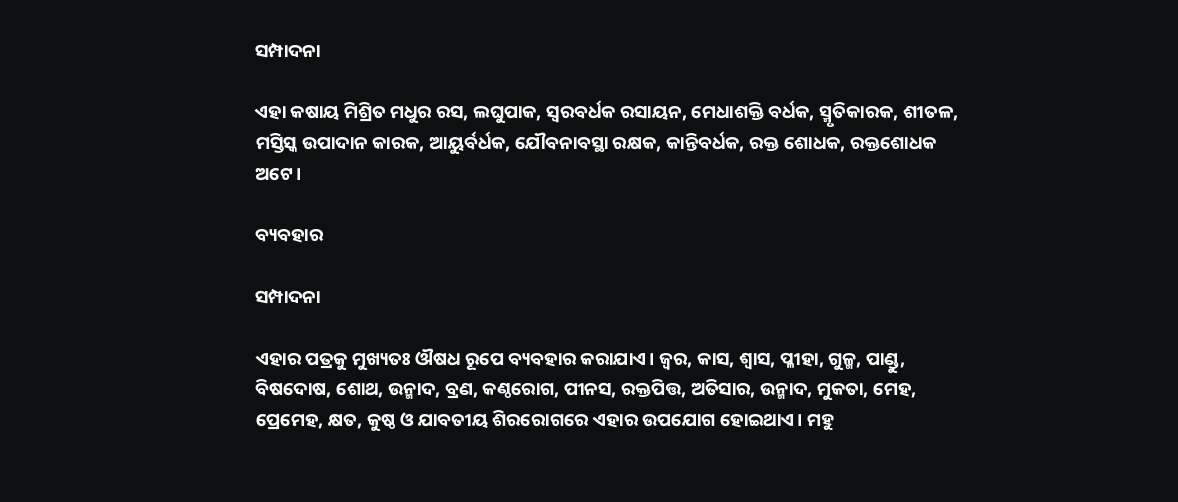ସମ୍ପାଦନା

ଏହା କଷାୟ ମିଶ୍ରିତ ମଧୁର ରସ, ଲଘୁପାକ, ସ୍ୱରବର୍ଧକ ରସାୟନ, ମେଧାଶକ୍ତି ବର୍ଧକ, ସ୍ମୃତିକାରକ, ଶୀତଳ, ମସ୍ତିସ୍କ ଉପାଦାନ କାରକ, ଆୟୁର୍ବର୍ଧକ, ଯୌବନାବସ୍ଥା ରକ୍ଷକ, କାନ୍ତିବର୍ଧକ, ରକ୍ତ ଶୋଧକ, ରକ୍ତଶୋଧକ ଅଟେ।

ବ୍ୟବହାର

ସମ୍ପାଦନା

ଏହାର ପତ୍ରକୁ ମୁଖ୍ୟତଃ ଔଷଧ ରୂପେ ବ୍ୟବହାର କରାଯାଏ। ଜ୍ୱର, କାସ, ଶ୍ୱାସ, ପ୍ଳୀହା, ଗୁଳ୍ମ, ପାଣ୍ଡୁ, ବିଷଦୋଷ, ଶୋଥ, ଉନ୍ମାଦ, ବ୍ରଣ, କଣ୍ଠରୋଗ, ପୀନସ, ରକ୍ତପିତ୍ତ, ଅତିସାର, ଉନ୍ମାଦ, ମୁକତା, ମେହ, ପ୍ରେମେହ, କ୍ଷତ, କୁଷ୍ଠ ଓ ଯାବତୀୟ ଶିରରୋଗରେ ଏହାର ଉପଯୋଗ ହୋଇଥାଏ। ମହୁ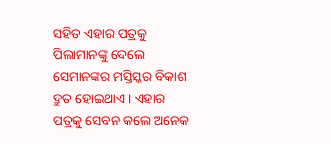ସହିତ ଏହାର ପତ୍ରକୁ ପିଲାମାନଙ୍କୁ ଦେଲେ ସେମାନଙ୍କର ମସ୍ତିସ୍କର ବିକାଶ ଦ୍ରୁତ ହୋଇଥାଏ। ଏହାର ପତ୍ରକୁ ସେବନ କଲେ ଅନେକ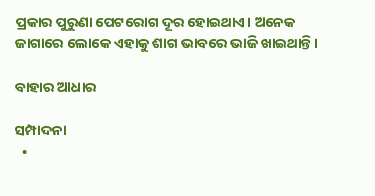ପ୍ରକାର ପୁରୁଣା ପେଟରୋଗ ଦୂର ହୋଇଥାଏ। ଅନେକ ଜାଗାରେ ଲୋକେ ଏହାକୁ ଶାଗ ଭାବରେ ଭାଜି ଖାଇଥାନ୍ତି।

ବାହାର ଆଧାର

ସମ୍ପାଦନା
  •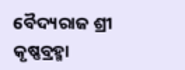ବୈଦ୍ୟରାଜ ଶ୍ରୀ କୃଷ୍ଣବ୍ରହ୍ମା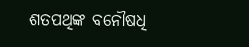ଶତପଥିଙ୍କ ବନୌଷଧି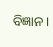ବିଜ୍ଞାନ ।